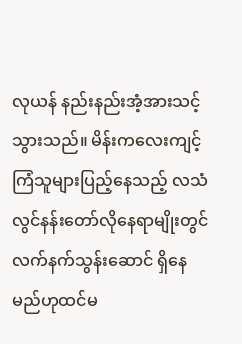လုယန် နည်းနည်းအံ့အားသင့်သွားသည်။ မိန်းကလေးကျင့်ကြံသူများပြည့်နေသည့် လသံလွင်နန်းတော်လိုနေရာမျိုးတွင် လက်နက်သွန်းဆောင် ရှိနေမည်ဟုထင်မ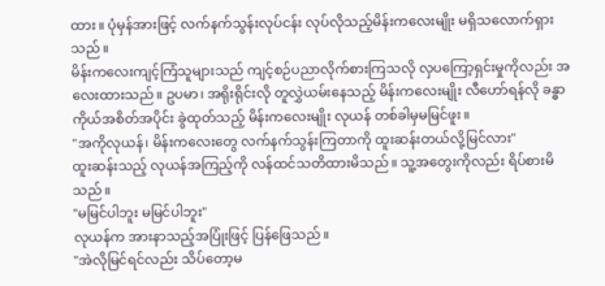ထား။ ပုံမှန်အားဖြင့် လက်နက်သွန်းလုပ်ငန်း လုပ်လိုသည့်မိန်းကလေးမျိုး မရှိသလောက်ရှားသည်။
မိန်းကလေးကျင့်ကြံသူများသည် ကျင့်စဉ်ပညာလိုက်စားကြသလို လှပကြော့ရှင်းမှုကိုလည်း အလေးထားသည်။ ဥပမာ၊ အရိုးရိုင်းလို တူလွှဲယမ်းနေသည့် မိန်းကလေးမျိုး လီဟော်ရန်လို ခန္ဓာကိုယ်အစိတ်အပိုင်း ခွဲထုတ်သည့် မိန်းကလေးမျိုး လုယန် တစ်ခါမှမမြင်ဖူး။
"အကိုလုယန်၊ မိန်းကလေးတွေ လက်နက်သွန်းကြတာကို ထူးဆန်းတယ်လို့မြင်လား"
ထူးဆန်းသည့် လုယန်အကြည့်ကို လန်ထင်သတိထားမိသည်။ သူ့အတွေးကိုလည်း ရိပ်စားမိသည်။
"မမြင်ပါဘူး မမြင်ပါဘူး"
လုယန်က အားနာသည့်အပြုံးဖြင့် ပြန်ဖြေသည်။
"အဲလိုမြင်ရင်လည်း သိပ်တော့မ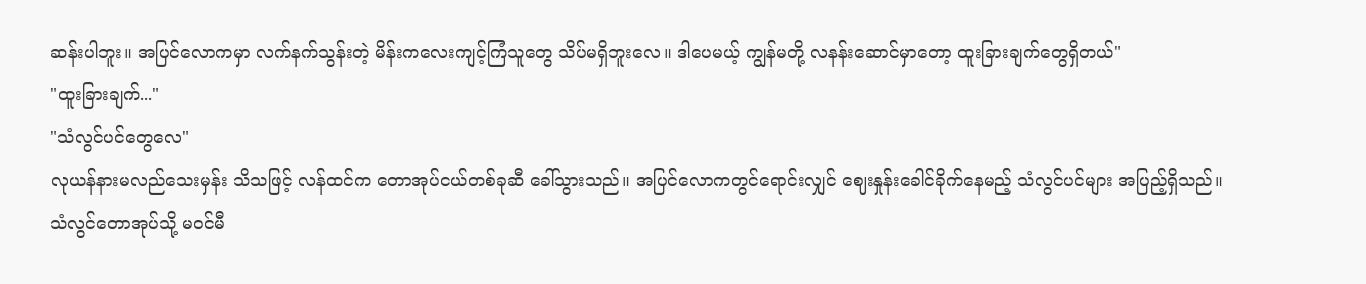ဆန်းပါဘူး။ အပြင်လောကမှာ လက်နက်သွန်းတဲ့ မိန်းကလေးကျင့်ကြံသူတွေ သိပ်မရှိဘူးလေ။ ဒါပေမယ့် ကျွန်မတို့ လနန်းဆောင်မှာတော့ ထူးခြားချက်တွေရှိတယ်"
"ထူးခြားချက်..."
"သံလွင်ပင်တွေလေ"
လုယန်နားမလည်သေးမှန်း သိသဖြင့် လန်ထင်က တောအုပ်ငယ်တစ်ခုဆီ ခေါ်သွားသည်။ အပြင်လောကတွင်ရောင်းလျှင် ဈေးနှုန်းခေါင်ခိုက်နေမည့် သံလွင်ပင်များ အပြည့်ရှိသည်။
သံလွင်တောအုပ်သို့ မဝင်မီ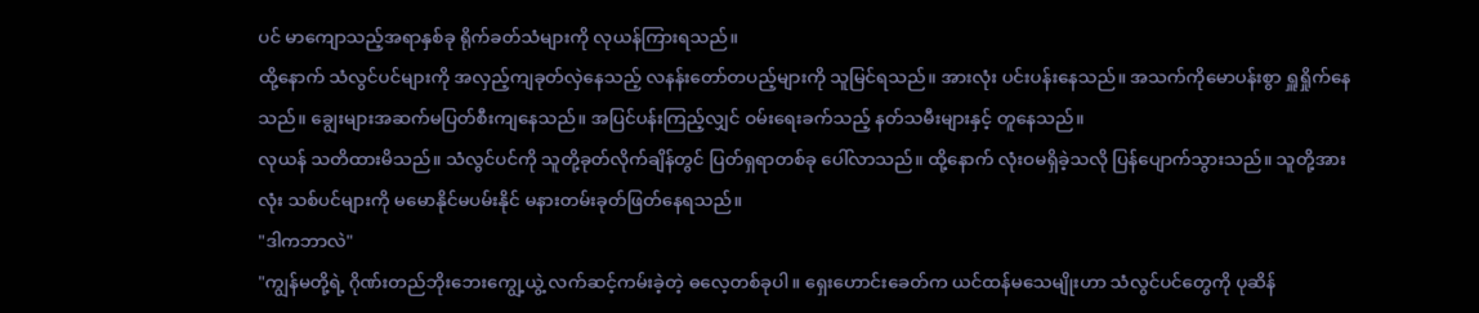ပင် မာကျောသည့်အရာနှစ်ခု ရိုက်ခတ်သံများကို လုယန်ကြားရသည်။
ထို့နောက် သံလွင်ပင်များကို အလှည့်ကျခုတ်လှဲနေသည့် လနန်းတော်တပည့်များကို သူမြင်ရသည်။ အားလုံး ပင်းပန်းနေသည်။ အသက်ကိုမောပန်းစွာ ရှူရှိုက်နေသည်။ ချွေးများအဆက်မပြတ်စီးကျနေသည်။ အပြင်ပန်းကြည့်လျှင် ဝမ်းရေးခက်သည့် နတ်သမီးများနှင့် တူနေသည်။
လုယန် သတိထားမိသည်။ သံလွင်ပင်ကို သူတို့ခုတ်လိုက်ချိန်တွင် ပြတ်ရှရာတစ်ခု ပေါ်လာသည်။ ထို့နောက် လုံးဝမရှိခဲ့သလို ပြန်ပျောက်သွားသည်။ သူတို့အားလုံး သစ်ပင်များကို မမောနိုင်မပမ်းနိုင် မနားတမ်းခုတ်ဖြတ်နေရသည်။
"ဒါကဘာလဲ"
"ကျွန်မတို့ရဲ့ ဂိုဏ်းတည်ဘိုးဘေးကျွေ့ယွဲ့ လက်ဆင့်ကမ်းခဲ့တဲ့ ဓလေ့တစ်ခုပါ။ ရှေးဟောင်းခေတ်က ယင်ထန်မသေမျိုးဟာ သံလွင်ပင်တွေကို ပုဆိန်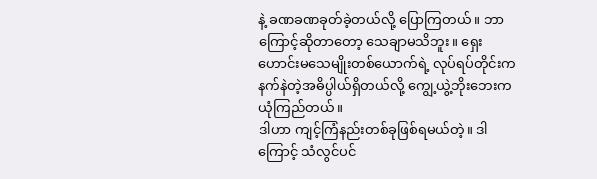နဲ့ ခဏခဏခုတ်ခဲ့တယ်လို့ ပြောကြတယ်။ ဘာကြောင့်ဆိုတာတော့ သေချာမသိဘူး။ ရှေးဟောင်းမသေမျိုးတစ်ယောက်ရဲ့ လုပ်ရပ်တိုင်းက နက်နဲတဲ့အဓိပ္ပါယ်ရှိတယ်လို့ ကျွေ့ယွဲ့ဘိုးဘေးက ယုံကြည်တယ်။
ဒါဟာ ကျင့်ကြံနည်းတစ်ခုဖြစ်ရမယ်တဲ့။ ဒါကြောင့် သံလွင်ပင်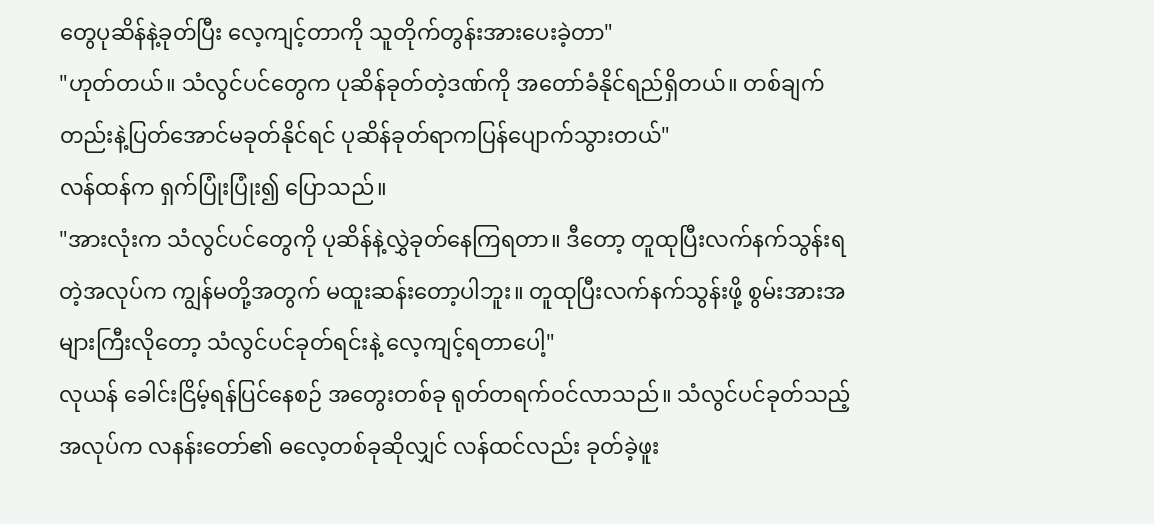တွေပုဆိန်နဲ့ခုတ်ပြီး လေ့ကျင့်တာကို သူတိုက်တွန်းအားပေးခဲ့တာ"
"ဟုတ်တယ်။ သံလွင်ပင်တွေက ပုဆိန်ခုတ်တဲ့ဒဏ်ကို အတော်ခံနိုင်ရည်ရှိတယ်။ တစ်ချက်တည်းနဲ့ပြတ်အောင်မခုတ်နိုင်ရင် ပုဆိန်ခုတ်ရာကပြန်ပျောက်သွားတယ်"
လန်ထန်က ရှက်ပြုံးပြုံး၍ ပြောသည်။
"အားလုံးက သံလွင်ပင်တွေကို ပုဆိန်နဲ့လွှဲခုတ်နေကြရတာ။ ဒီတော့ တူထုပြီးလက်နက်သွန်းရတဲ့အလုပ်က ကျွန်မတို့အတွက် မထူးဆန်းတော့ပါဘူး။ တူထုပြီးလက်နက်သွန်းဖို့ စွမ်းအားအများကြီးလိုတော့ သံလွင်ပင်ခုတ်ရင်းနဲ့ လေ့ကျင့်ရတာပေါ့"
လုယန် ခေါင်းငြိမ့်ရန်ပြင်နေစဉ် အတွေးတစ်ခု ရုတ်တရက်ဝင်လာသည်။ သံလွင်ပင်ခုတ်သည့်အလုပ်က လနန်းတော်၏ ဓလေ့တစ်ခုဆိုလျှင် လန်ထင်လည်း ခုတ်ခဲ့ဖူး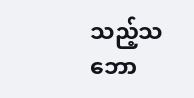သည့်သဘော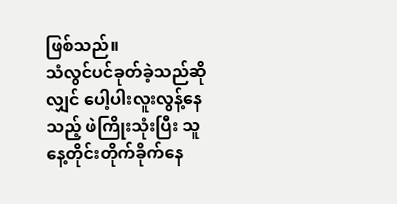ဖြစ်သည်။
သံလွင်ပင်ခုတ်ခဲ့သည်ဆိုလျှင် ပေါ့ပါးလူးလွန့်နေသည့် ဖဲကြိုးသုံးပြီး သူနေ့တိုင်းတိုက်ခိုက်နေ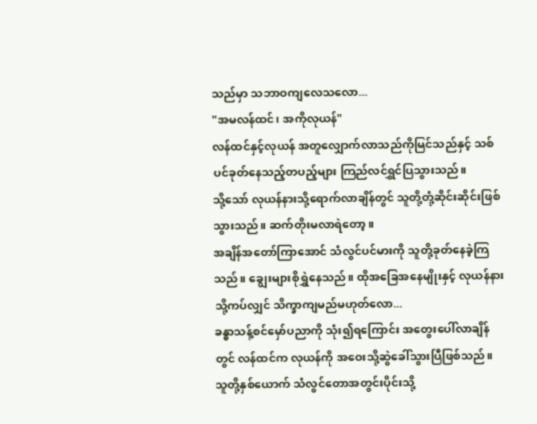သည်မှာ သဘာဝကျလေသလော...
"အမလန်ထင်၊ အကိုလုယန်"
လန်ထင်နှင့်လုယန် အတူလျှောက်လာသည်ကိုမြင်သည်နှင့် သစ်ပင်ခုတ်နေသည့်တပည့်များ ကြည်လင်ရွှင်ပြသွားသည်။
သို့သော် လုယန်နားသို့ရောက်လာချိန်တွင် သူတို့တုံ့ဆိုင်းဆိုင်းဖြစ်သွားသည်။ ဆက်တိုးမလာရဲတော့။
အချိန်အတော်ကြာအောင် သံလွင်ပင်မားကို သူတို့ခုတ်နေခဲ့ကြသည်။ ချွေးများစိုရွှဲနေသည်။ ထိုအခြေအနေမျိုးနှင့် လုယန်နားသို့ကပ်လျှင် သိက္ခာကျမည်မဟုတ်လော...
ခန္ဓာသန့်စင်မှော်ပညာကို သုံး၍ရကြောင်း အတွေးပေါ်လာချိန်တွင် လန်ထင်က လုယန်ကို အဝေးသို့ဆွဲခေါ်သွားပြီဖြစ်သည်။ သူတို့နှစ်ယောက် သံလွင်တောအတွင်းပိုင်းသို့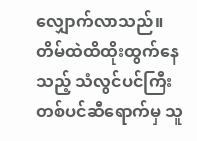လျှောက်လာသည်။ တိမ်ထဲထိထိုးထွက်နေသည့် သံလွင်ပင်ကြီးတစ်ပင်ဆီရောက်မှ သူ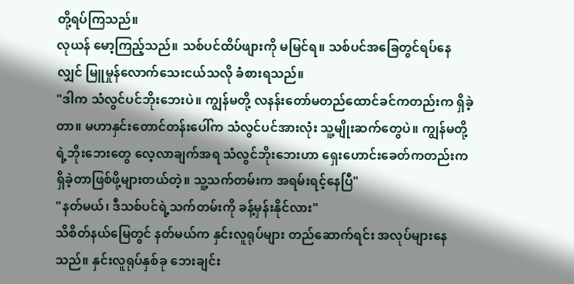တို့ရပ်ကြသည်။
လုယန် မော့ကြည့်သည်။ သစ်ပင်ထိပ်ဖျားကို မမြင်ရ။ သစ်ပင်အခြေတွင်ရပ်နေလျှင် မြူမှုန်လောက်သေးငယ်သလို ခံစားရသည်။
"ဒါက သံလွင်ပင်ဘိုးဘေးပဲ။ ကျွန်မတို့ လနန်းတော်မတည်ထောင်ခင်ကတည်းက ရှိခဲ့တာ။ မဟာနှင်းတောင်တန်းပေါ်က သံလွင်ပင်အားလုံး သူ့မျိုးဆက်တွေပဲ။ ကျွန်မတို့ရဲ့ဘိုးဘေးတွေ လေ့လာချက်အရ သံလွင်ဘိုးဘေးဟာ ရှေးဟောင်းခေတ်ကတည်းက ရှိခဲ့တာဖြစ်ဖို့များတယ်တဲ့။ သူ့သက်တမ်းက အရမ်းရင့်နေပြီ"
"နတ်မယ်၊ ဒီသစ်ပင်ရဲ့သက်တမ်းကို ခန့်မှန်းနိုင်လား"
သိစိတ်နယ်မြေတွင် နတ်မယ်က နှင်းလူရုပ်များ တည်ဆောက်ရင်း အလုပ်များနေသည်။ နှင်းလူရုပ်နှစ်ခု ဘေးချင်း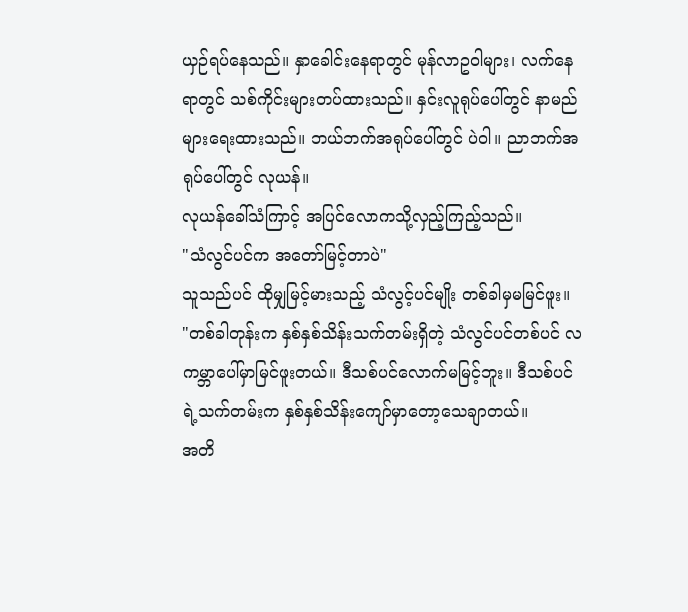ယှဉ်ရပ်နေသည်။ နှာခေါင်းနေရာတွင် မုန်လာဥဝါများ၊ လက်နေရာတွင် သစ်ကိုင်းများတပ်ထားသည်။ နှင်းလူရုပ်ပေါ်တွင် နာမည်များရေးထားသည်။ ဘယ်ဘက်အရုပ်ပေါ်တွင် ပဲဝါ။ ညာဘက်အရုပ်ပေါ်တွင် လုယန်။
လုယန်ခေါ်သံကြာင့် အပြင်လောကသို့လှည့်ကြည့်သည်။
"သံလွင်ပင်က အတော်မြင့်တာပဲ"
သူသည်ပင် ထိုမျှမြင့်မားသည့် သံလွင့်ပင်မျိုး တစ်ခါမှမမြင်ဖူး။
"တစ်ခါတုန်းက နှစ်နှစ်သိန်းသက်တမ်းရှိတဲ့ သံလွင်ပင်တစ်ပင် လကမ္ဘာပေါ်မှာမြင်ဖူးတယ်။ ဒီသစ်ပင်လောက်မမြင့်ဘူး။ ဒီသစ်ပင်ရဲ့သက်တမ်းက နှစ်နှစ်သိန်းကျော်မှာတော့သေချာတယ်။
အတိ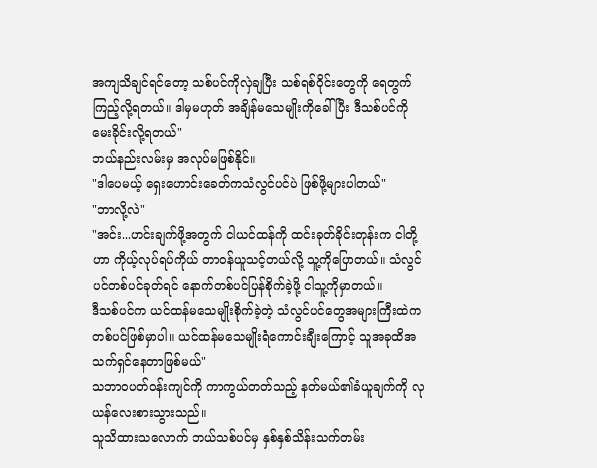အကျသိချင်ရင်တော့ သစ်ပင်ကိုလှဲချပြီး သစ်ရစ်ဝိုင်းတွေကို ရေတွက်ကြည့်လို့ရတယ်။ ဒါမှမဟုတ် အချိန်မသေမျိုးကိုခေါ်ပြီး ဒီသစ်ပင်ကို မေးခိုင်းလို့ရတယ်"
ဘယ်နည်းလမ်းမှ အလုပ်မဖြစ်နိုင်။
"ဒါပေမယ့် ရှေးဟောင်းခေတ်ကသံလွင်ပင်ပဲ ဖြစ်ဖို့များပါတယ်"
"ဘာလို့လဲ"
"အင်း...ဟင်းချက်ဖို့အတွက် ငါယင်ထန်ကို ထင်းခုတ်ခိုင်းတုန်းက ငါတို့ဟာ ကိုယ့်လုပ်ရပ်ကိုယ် တာဝန်ယူသင့်တယ်လို့ သူ့ကိုပြောတယ်။ သံလွင်ပင်တစ်ပင်ခုတ်ရင် နောက်တစ်ပင်ပြန်စိုက်ခဲ့ဖို့ ငါသူ့ကိုမှာတယ်။
ဒီသစ်ပင်က ယင်ထန်မသေမျိုးစိုက်ခဲ့တဲ့ သံလွင်ပင်တွေအများကြီးထဲက တစ်ပင်ဖြစ်မှာပါ။ ယင်ထန်မသေမျိုးရဲံကောင်းချီးကြောင့် သူအခုထိအသက်ရှင်နေတာဖြစ်မယ်"
သဘာဝပတ်ဝန်းကျင်ကို ကာကွယ်တတ်သည့် နတ်မယ်၏ခံယူချက်ကို လုယန်လေးစားသွားသည်။
သူသိထားသလောက် ဘယ်သစ်ပင်မှ နှစ်နှစ်သိန်းသက်တမ်း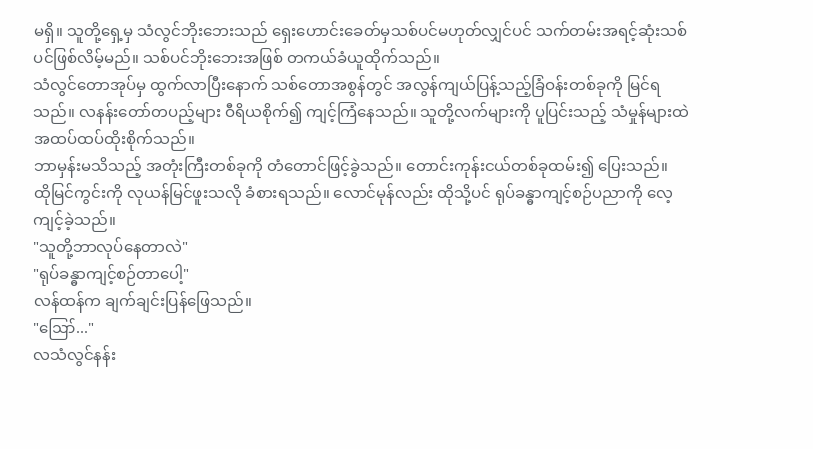မရှိ။ သူတို့ရှေ့မှ သံလွင်ဘိုးဘေးသည် ရှေးဟောင်းခေတ်မှသစ်ပင်မဟုတ်လျှင်ပင် သက်တမ်းအရင့်ဆုံးသစ်ပင်ဖြစ်လိမ့်မည်။ သစ်ပင်ဘိုးဘေးအဖြစ် တကယ်ခံယူထိုက်သည်။
သံလွင်တောအုပ်မှ ထွက်လာပြီးနောက် သစ်တောအစွန်တွင် အလွန်ကျယ်ပြန့်သည့်ခြံဝန်းတစ်ခုကို မြင်ရသည်။ လနန်းတော်တပည့်များ ဝီရိယစိုက်၍ ကျင့်ကြံနေသည်။ သူတို့လက်များကို ပူပြင်းသည့် သံမှုန်များထဲ အထပ်ထပ်ထိုးစိုက်သည်။
ဘာမှန်းမသိသည့် အတုံးကြီးတစ်ခုကို တံတောင်ဖြင့်ခွဲသည်။ တောင်းကုန်းငယ်တစ်ခုထမ်း၍ ပြေးသည်။
ထိုမြင်ကွင်းကို လုယန်မြင်ဖူးသလို ခံစားရသည်။ လောင်မုန်လည်း ထိုသို့ပင် ရုပ်ခန္ဓာကျင့်စဉ်ပညာကို လေ့ကျင့်ခဲ့သည်။
"သူတို့ဘာလုပ်နေတာလဲ"
"ရုပ်ခန္ဓာကျင့်စဉ်တာပေါ့"
လန်ထန်က ချက်ချင်းပြန်ဖြေသည်။
"ဪ..."
လသံလွင်နန်း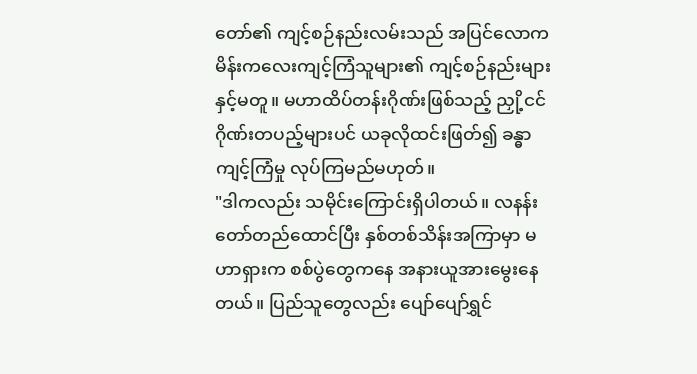တော်၏ ကျင့်စဉ်နည်းလမ်းသည် အပြင်လောကမိန်းကလေးကျင့်ကြံသူများ၏ ကျင့်စဉ်နည်းများနှင့်မတူ။ မဟာထိပ်တန်းဂိုဏ်းဖြစ်သည့် ညှို့ငင်ဂိုဏ်းတပည့်များပင် ယခုလိုထင်းဖြတ်၍ ခန္ဓာကျင့်ကြံမှု လုပ်ကြမည်မဟုတ်။
"ဒါကလည်း သမိုင်းကြောင်းရှိပါတယ်။ လနန်းတော်တည်ထောင်ပြီး နှစ်တစ်သိန်းအကြာမှာ မဟာရှားက စစ်ပွဲတွေကနေ အနားယူအားမွေးနေတယ်။ ပြည်သူတွေလည်း ပျော်ပျော်ရွှင်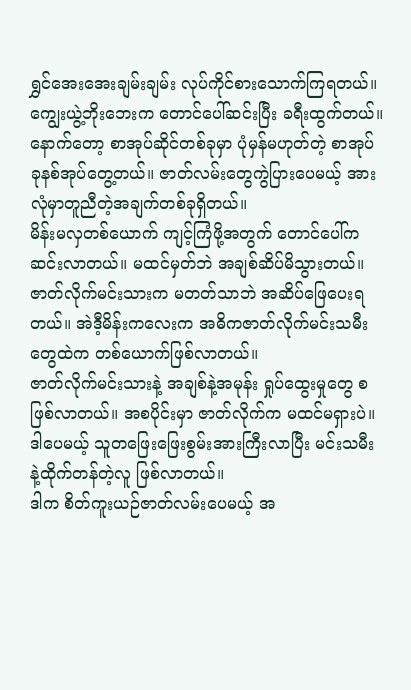ရွှင်အေးအေးချမ်းချမ်း လုပ်ကိုင်စားသောက်ကြရတယ်။
ကျွေးယွဲ့ဘိုးဘေးက တောင်ပေါ်ဆင်းပြီး ခရီးထွက်တယ်။ နောက်တော့ စာအုပ်ဆိုင်တစ်ခုမှာ ပုံမှန်မဟုတ်တဲ့ စာအုပ်ခုနစ်အုပ်တွေ့တယ်။ ဇာတ်လမ်းတွေကွဲပြားပေမယ့် အားလုံမှာတူညီတဲ့အချက်တစ်ခုရှိတယ်။
မိန်းမလှတစ်ယောက် ကျင့်ကြံဖို့အတွက် တောင်ပေါ်ကဆင်းလာတယ်။ မထင်မှတ်ဘဲ အချစ်ဆိပ်မိသွားတယ်။ ဇာတ်လိုက်မင်းသားက မတတ်သာဘဲ အဆိပ်ဖြေပေးရတယ်။ အဲဒီ့မိန်းကလေးက အဓိကဇာတ်လိုက်မင်းသမီးတွေထဲက တစ်ယောက်ဖြစ်လာတယ်။
ဇာတ်လိုက်မင်းသားနဲ့ အချစ်နဲ့အမုန်း ရှုပ်ထွေးမှုတွေ စဖြစ်လာတယ်။ အစပိုင်းမှာ ဇာတ်လိုက်က မထင်မရှားပဲ။ ဒါပေမယ့် သူတဖြေးဖြေးစွမ်းအားကြီးလာပြီး မင်းသမီးနဲ့ထိုက်တန်တဲ့လူ ဖြစ်လာတယ်။
ဒါက စိတ်ကူးယဉ်ဇာတ်လမ်းပေမယ့် အ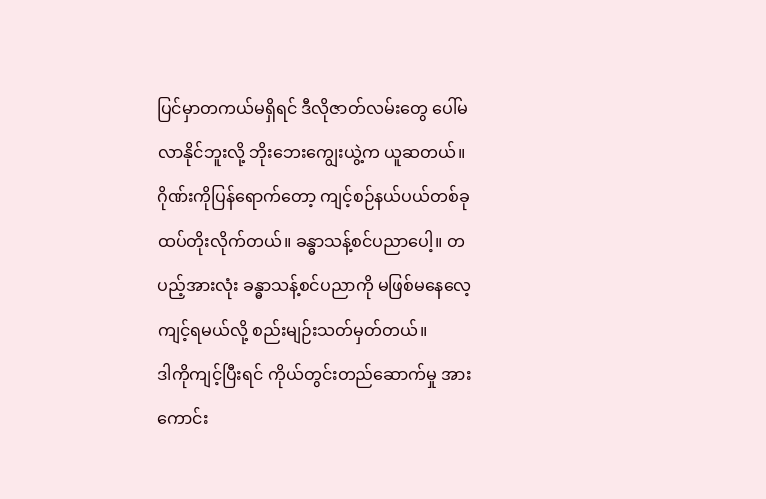ပြင်မှာတကယ်မရှိရင် ဒီလိုဇာတ်လမ်းတွေ ပေါ်မလာနိုင်ဘူးလို့ ဘိုးဘေးကျွေးယွဲ့က ယူဆတယ်။ ဂိုဏ်းကိုပြန်ရောက်တော့ ကျင့်စဉ်နယ်ပယ်တစ်ခု ထပ်တိုးလိုက်တယ်။ ခန္ဓာသန့်စင်ပညာပေါ့။ တပည့်အားလုံး ခန္ဓာသန့်စင်ပညာကို မဖြစ်မနေလေ့ကျင့်ရမယ်လို့ စည်းမျဉ်းသတ်မှတ်တယ်။
ဒါကိုကျင့်ပြီးရင် ကိုယ်တွင်းတည်ဆောက်မှု အားကောင်း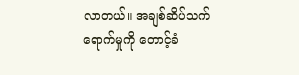လာတယ်။ အချစ်ဆိပ်သက်ရောက်မှုကို တောင့်ခံ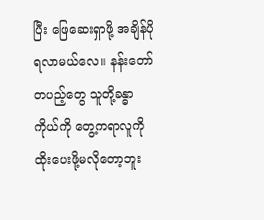ပြီး ဖြေဆေးရှာဖို့ အချိန်ပိုရလာမယ်လေ။ နန်းတော်တပည့်တွေ သူတို့ခန္ဓာကိုယ်ကို တွေ့ကရာလူကို ထိုးပေးဖို့မလိုတော့ဘူး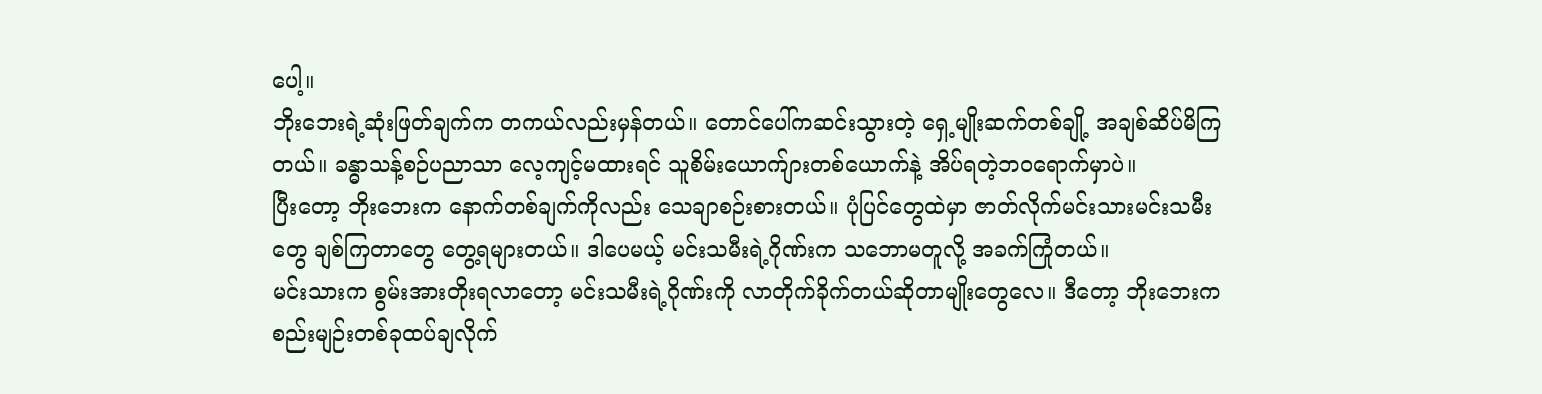ပေါ့။
ဘိုးဘေးရဲ့ဆုံးဖြတ်ချက်က တကယ်လည်းမှန်တယ်။ တောင်ပေါ်ကဆင်းသွားတဲ့ ရှေ့မျိုးဆက်တစ်ချို့ အချစ်ဆိပ်မိကြတယ်။ ခန္ဓာသန့်စဉ်ပညာသာ လေ့ကျင့်မထားရင် သူစိမ်းယောက်ျားတစ်ယောက်နဲ့ အိပ်ရတဲ့ဘဝရောက်မှာပဲ။
ပြီးတော့ ဘိုးဘေးက နောက်တစ်ချက်ကိုလည်း သေချာစဉ်းစားတယ်။ ပုံပြင်တွေထဲမှာ ဇာတ်လိုက်မင်းသားမင်းသမီးတွေ ချစ်ကြတာတွေ တွေ့ရများတယ်။ ဒါပေမယ့် မင်းသမီးရဲ့ဂိုဏ်းက သဘောမတူလို့ အခက်ကြုံတယ်။
မင်းသားက စွမ်းအားတိုးရလာတော့ မင်းသမီးရဲ့ဂိုဏ်းကို လာတိုက်ခိုက်တယ်ဆိုတာမျိုးတွေလေ။ ဒီတော့ ဘိုးဘေးက စည်းမျဉ်းတစ်ခုထပ်ချလိုက်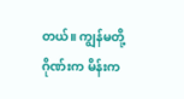တယ်။ ကျွန်မတို့ဂိုဏ်းက မိန်းက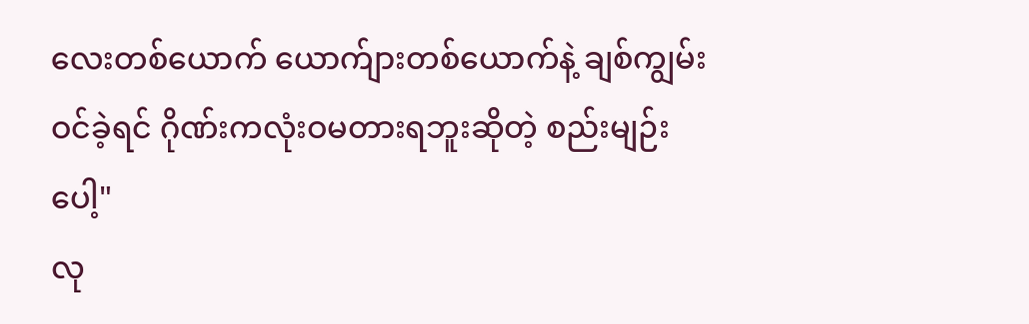လေးတစ်ယောက် ယောက်ျားတစ်ယောက်နဲ့ ချစ်ကျွမ်းဝင်ခဲ့ရင် ဂိုဏ်းကလုံးဝမတားရဘူးဆိုတဲ့ စည်းမျဉ်းပေါ့"
လု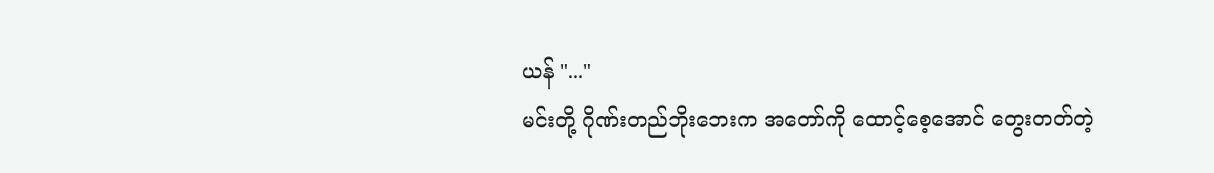ယန် "..."
မင်းတို့ ဂိုဏ်းတည်ဘိုးဘေးက အတော်ကို ထောင့်စေ့အောင် တွေးတတ်တဲ့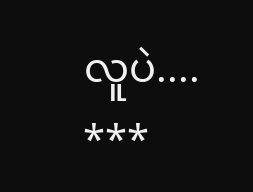လူပဲ....
***